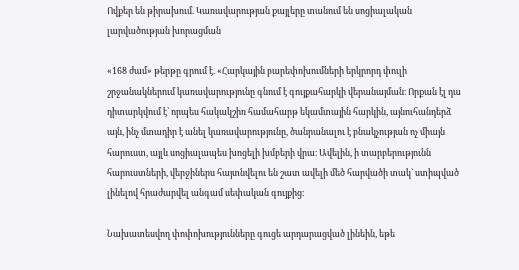Ովքեր են թիրախում. Կառավարության քայլերը տանում են սոցիալական լարվածության խորացման

«168 ժամ» թերթը գրում է. «Հարկային բարեփոխումների երկրորդ փուլի շրջանակներում կառավարությունը գնում է գույքահարկի վերանայման։ Որքան էլ դա դիտարկվում է՝ որպես հակակշիռ համահարթ եկամտային հարկին, այնուհանդերձ այն, ինչ մտադիր է անել կառավարությունը, ծանրանալու է բնակչության ոչ միայն հարուստ, այլև սոցիալապես խոցելի խմբերի վրա։ Ավելին, ի տարբերությունն հարուստների, վերջիներս հայտնվելու են շատ ավելի մեծ հարվածի տակ` ստիպված լինելով հրաժարվել անգամ սեփական գույքից։

Նախատեսվող փոփոխությունները գուցե արդարացված լինեին, եթե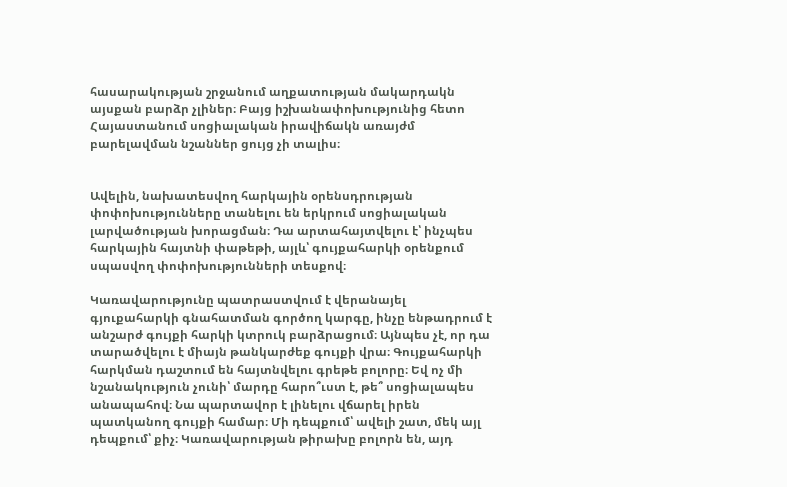հասարակության շրջանում աղքատության մակարդակն այսքան բարձր չլիներ։ Բայց իշխանափոխությունից հետո Հայաստանում սոցիալական իրավիճակն առայժմ բարելավման նշաններ ցույց չի տալիս։


Ավելին, նախատեսվող հարկային օրենսդրության փոփոխությունները տանելու են երկրում սոցիալական լարվածության խորացման։ Դա արտահայտվելու է՝ ինչպես հարկային հայտնի փաթեթի, այլև՝ գույքահարկի օրենքում սպասվող փոփոխությունների տեսքով։

Կառավարությունը պատրաստվում է վերանայել գյուքահարկի գնահատման գործող կարգը, ինչը ենթադրում է անշարժ գույքի հարկի կտրուկ բարձրացում։ Այնպես չէ, որ դա տարածվելու է միայն թանկարժեք գույքի վրա։ Գույքահարկի հարկման դաշտում են հայտնվելու գրեթե բոլորը։ Եվ ոչ մի նշանակություն չունի՝ մարդը հարո՞ւստ է, թե՞ սոցիալապես անապահով։ Նա պարտավոր է լինելու վճարել իրեն պատկանող գույքի համար։ Մի դեպքում՝ ավելի շատ, մեկ այլ դեպքում՝ քիչ։ Կառավարության թիրախը բոլորն են, այդ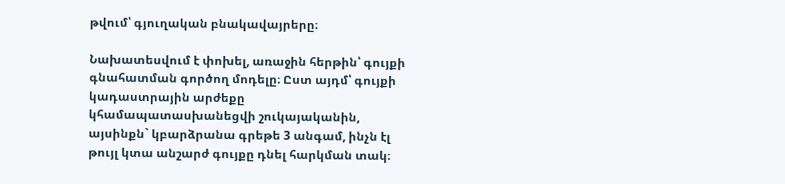թվում՝ գյուղական բնակավայրերը։

Նախատեսվում է փոխել, առաջին հերթին՝ գույքի գնահատման գործող մոդելը։ Ըստ այդմ՝ գույքի կադաստրային արժեքը կհամապատասխանեցվի շուկայականին, այսինքն` կբարձրանա գրեթե 3 անգամ, ինչն էլ թույլ կտա անշարժ գույքը դնել հարկման տակ։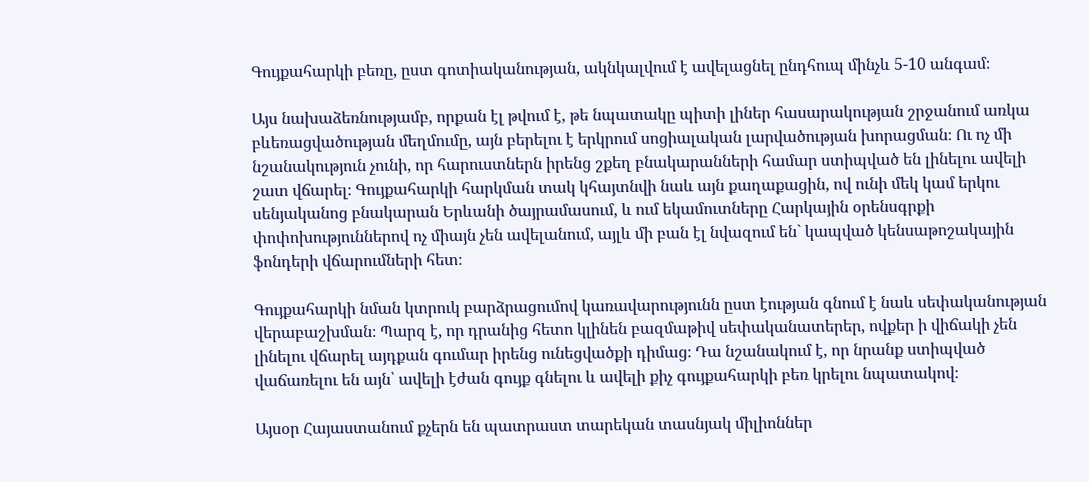Գույքահարկի բեռը, ըստ գոտիականության, ակնկալվում է ավելացնել ընդհուպ մինչև 5-10 անգամ։

Այս նախաձեռնությամբ, որքան էլ թվում է, թե նպատակը պիտի լիներ հասարակության շրջանում առկա բևեռացվածության մեղմումը, այն բերելու է երկրում սոցիալական լարվածության խորացման։ Ու ոչ մի նշանակություն չունի, որ հարուստներն իրենց շքեղ բնակարանների համար ստիպված են լինելու ավելի շատ վճարել։ Գույքահարկի հարկման տակ կհայտնվի նաև այն քաղաքացին, ով ունի մեկ կամ երկու սենյականոց բնակարան Երևանի ծայրամասում, և ում եկամուտները Հարկային օրենսգրքի փոփոխություններով ոչ միայն չեն ավելանում, այլև մի բան էլ նվազում են` կապված կենսաթոշակային ֆոնդերի վճարումների հետ։

Գույքահարկի նման կտրուկ բարձրացումով կառավարությունն ըստ էության գնում է նաև սեփականության վերաբաշխման։ Պարզ է, որ դրանից հետո կլինեն բազմաթիվ սեփականատերեր, ովքեր ի վիճակի չեն լինելու վճարել այդքան գումար իրենց ունեցվածքի դիմաց։ Դա նշանակում է, որ նրանք ստիպված վաճառելու են այն՝ ավելի էժան գույք գնելու և ավելի քիչ գույքահարկի բեռ կրելու նպատակով։

Այսօր Հայաստանում քչերն են պատրաստ տարեկան տասնյակ միլիոններ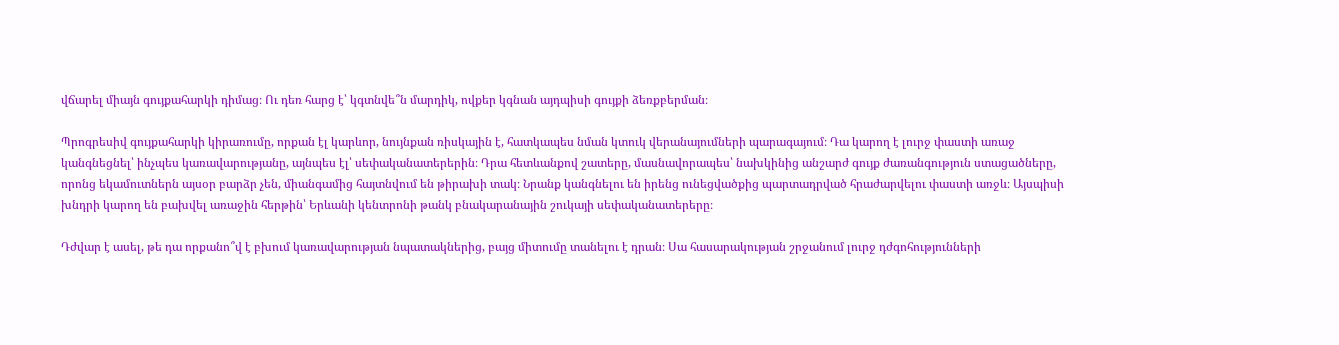վճարել միայն գույքահարկի դիմաց։ Ու դեռ հարց է՝ կգտնվե՞ն մարդիկ, ովքեր կգնան այդպիսի գույքի ձեռքբերման։

Պրոգրեսիվ գույքահարկի կիրառումը, որքան էլ կարևոր, նույնքան ռիսկային է, հատկապես նման կտուկ վերանայումների պարագայում։ Դա կարող է լուրջ փաստի առաջ կանգնեցնել՝ ինչպես կառավարությանը, այնպես էլ՝ սեփականատերերին։ Դրա հետևանքով շատերը, մասնավորապես՝ նախկինից անշարժ գույք ժառանգություն ստացածները, որոնց եկամուտներն այսօր բարձր չեն, միանգամից հայտնվում են թիրախի տակ։ Նրանք կանգնելու են իրենց ունեցվածքից պարտադրված հրաժարվելու փաստի առջև։ Այսպիսի խնդրի կարող են բախվել առաջին հերթին՝ Երևանի կենտրոնի թանկ բնակարանային շուկայի սեփականատերերը։

Դժվար է ասել, թե դա որքանո՞վ է բխում կառավարության նպատակներից, բայց միտումը տանելու է դրան։ Սա հասարակության շրջանում լուրջ դժգոհությունների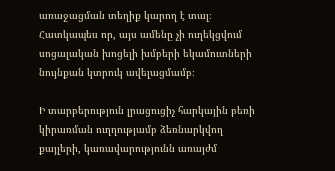առաջացման տեղիք կարող է տալ։ Հատկապես որ, այս ամենը չի ուղեկցվում սոցալական խոցելի խմբերի եկամուտների նույնքան կտրուկ ավելացմամբ։

Ի տարբերություն լրացուցիչ հարկային բեռի կիրառման ուղղությամբ ձեռնարկվող քայլերի, կառավարությունն առայժմ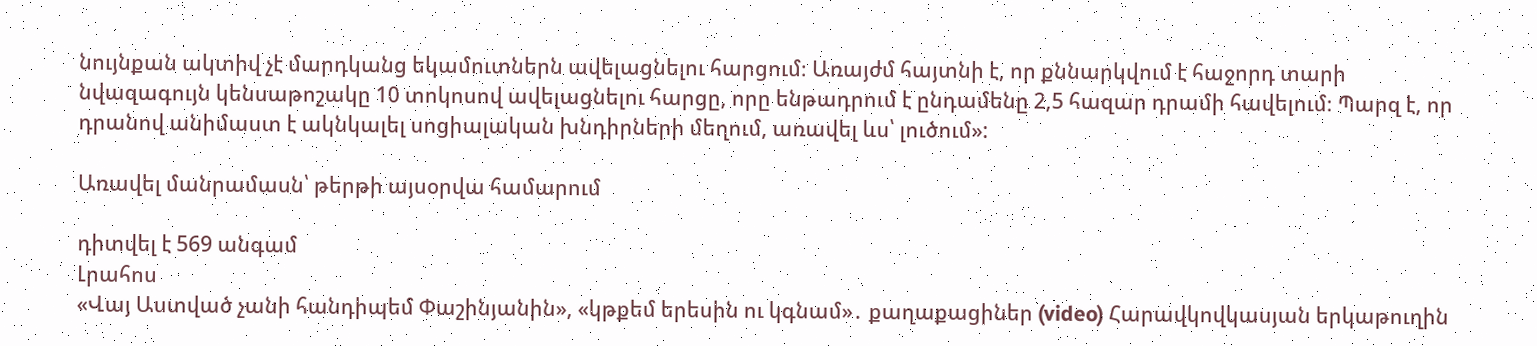նույնքան ակտիվ չէ մարդկանց եկամուտներն ավելացնելու հարցում։ Առայժմ հայտնի է, որ քննարկվում է հաջորդ տարի նվազագույն կենսաթոշակը 10 տոկոսով ավելացնելու հարցը, որը ենթադրում է ընդամենը 2,5 հազար դրամի հավելում։ Պարզ է, որ դրանով անիմաստ է ակնկալել սոցիալական խնդիրների մեղում, առավել ևս՝ լուծում»:

Առավել մանրամասն՝ թերթի այսօրվա համարում

դիտվել է 569 անգամ
Լրահոս
«Վայ Աստված չանի հանդիպեմ Փաշինյանին», «կթքեմ երեսին ու կգնամ»․ քաղաքացիներ (video) Հարավկովկասյան երկաթուղին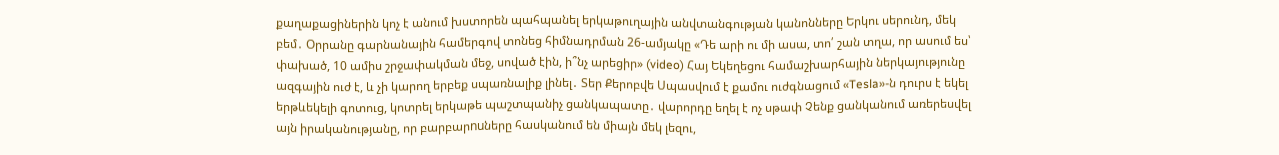քաղաքացիներին կոչ է անում խստորեն պահպանել երկաթուղային անվտանգության կանոնները Երկու սերունդ, մեկ բեմ․ Օրրանը գարնանային համերգով տոնեց հիմնադրման 26-ամյակը «Դե արի ու մի ասա, տո՛ շան տղա, որ ասում ես՝ փախած, 10 ամիս շրջափակման մեջ, սոված էին, ի՞նչ արեցիր» (video) Հայ Եկեղեցու համաշխարհային ներկայությունը ազգային ուժ է, և չի կարող երբեք սպառնալիք լինել․ Տեր Քերոբվե Սպասվում է քամու ուժգնացում «Tesla»-ն դուրս է եկել երթևեկելի գոտուց, կոտրել երկաթե պաշտպանիչ ցանկապատը․ վարորդը եղել է ոչ սթափ Չենք ցանկանում առերեսվել այն իրականությանը, որ բարբարnuները հասկանում են միայն մեկ լեզու,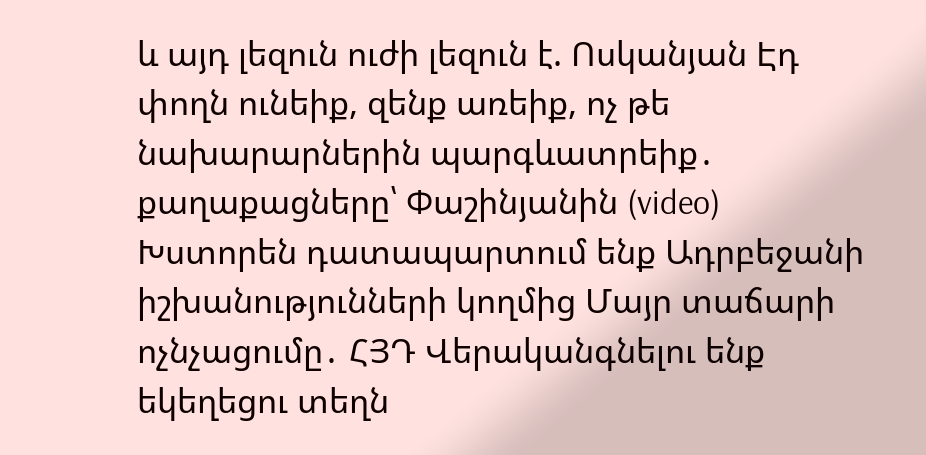և այդ լեզուն ուժի լեզուն է. Ոսկանյան Էդ փողն ունեիք, զենք առեիք, ոչ թե նախարարներին պարգևատրեիք․ քաղաքացները՝ Փաշինյանին (video) Խստորեն դատապարտում ենք Ադրբեջանի իշխանությունների կողմից Մայր տաճարի ոչնչացումը․ ՀՅԴ Վերականգնելու ենք եկեղեցու տեղն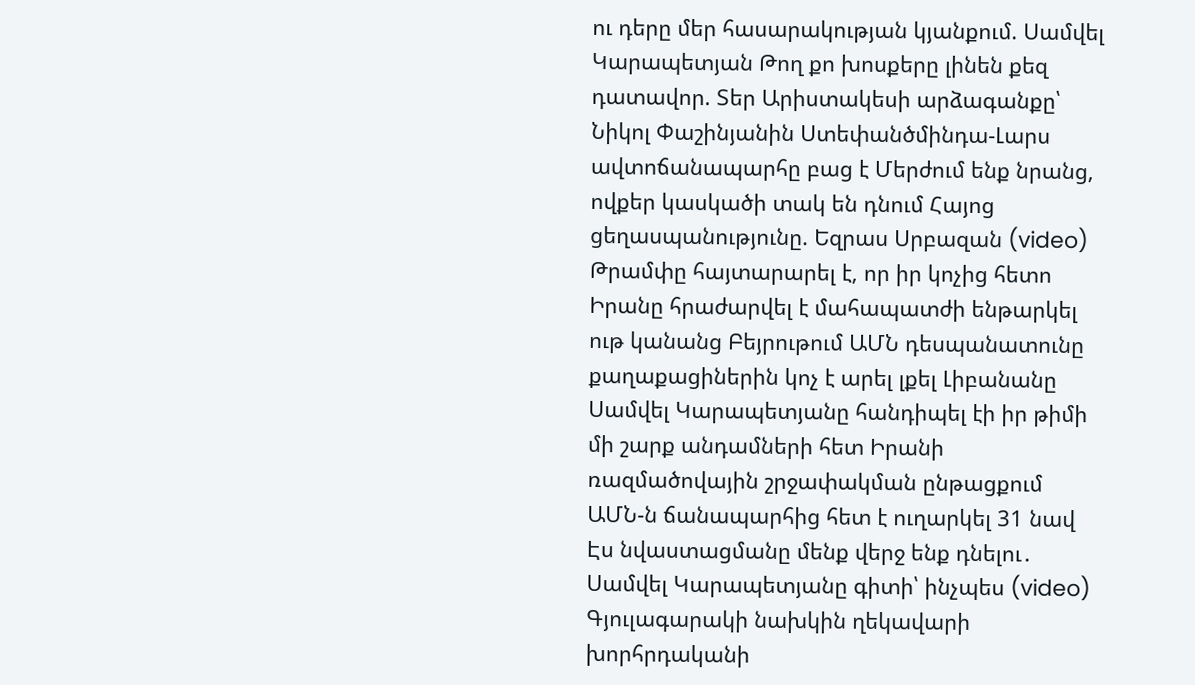ու դերը մեր հասարակության կյանքում. Սամվել Կարապետյան Թող քո խոսքերը լինեն քեզ դատավոր. Տեր Արիստակեսի արձագանքը՝ Նիկոլ Փաշինյանին Ստեփանծմինդա-Լարս ավտոճանապարհը բաց է Մերժում ենք նրանց, ովքեր կասկածի տակ են դնում Հայոց ցեղասպանությունը. Եզրաս Սրբազան (video) Թրամփը հայտարարել է, որ իր կոչից հետո Իրանը հրաժարվել է մահապատժի ենթարկել ութ կանանց Բեյրութում ԱՄՆ դեսպանատունը քաղաքացիներին կոչ է արել լքել Լիբանանը Սամվել Կարապետյանը հանդիպել էի իր թիմի մի շարք անդամների հետ Իրանի ռազմածովային շրջափակման ընթացքում ԱՄՆ-ն ճանապարհից հետ է ուղարկել 31 նավ Էս նվաստացմանը մենք վերջ ենք դնելու․ Սամվել Կարապետյանը գիտի՝ ինչպես (video) Գյուլագարակի նախկին ղեկավարի խորհրդականի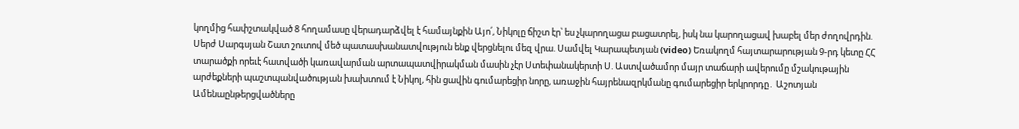կողմից հափշտակված 8 հողամասը վերադարձվել է համայնքին Այո՛, Նիկոլը ճիշտ էր՝ ես չկարողացա բացատրել, իսկ նա կարողացավ խաբել մեր ժողովրդին. Սերժ Սարգսյան Շատ շուտով մեծ պատասխանատվություն ենք վերցնելու մեզ վրա. Սամվել Կարապետյան (video) Եռակողմ հայտարարության 9-րդ կետը ՀՀ տարածքի որեւէ հատվածի կառավարման արտապատվիրակման մասին չէր Ստեփանակերտի Ս. Աստվածամոր մայր տաճարի ավերումը մշակութային արժեքների պաշտպանվածության խախտում է Նիկոլ, հին ցավին գումարեցիր նորը, առաջին հայրենազրկմանը գումարեցիր երկրորդը․ Աշոտյան
Ամենաընթերցվածները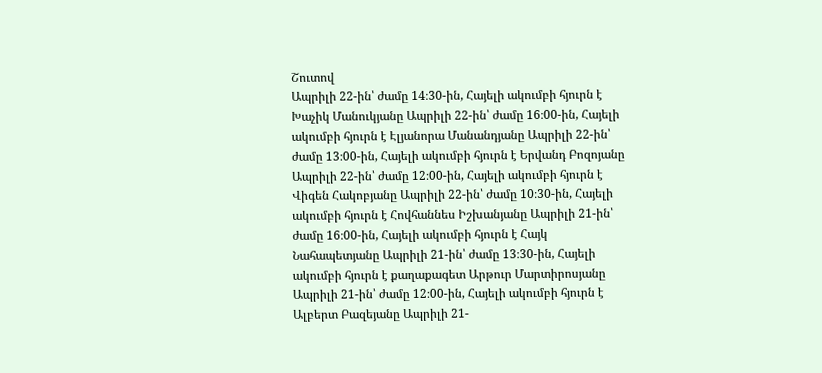Շուտով
Ապրիլի 22-ին՝ ժամը 14։30-ին, Հայելի ակումբի հյուրն է Խաչիկ Մանուկյանը Ապրիլի 22-ին՝ ժամը 16։00-ին, Հայելի ակումբի հյուրն է Էլյանորա Մանանդյանը Ապրիլի 22-ին՝ ժամը 13։00-ին, Հայելի ակումբի հյուրն է Երվանդ Բոզոյանը Ապրիլի 22-ին՝ ժամը 12։00-ին, Հայելի ակումբի հյուրն է Վիգեն Հակոբյանը Ապրիլի 22-ին՝ ժամը 10։30-ին, Հայելի ակումբի հյուրն է Հովհաննես Իշխանյանը Ապրիլի 21-ին՝ ժամը 16։00-ին, Հայելի ակումբի հյուրն է Հայկ Նահապետյանը Ապրիլի 21-ին՝ ժամը 13։30-ին, Հայելի ակումբի հյուրն է քաղաքագետ Արթուր Մարտիրոսյանը Ապրիլի 21-ին՝ ժամը 12։00-ին, Հայելի ակումբի հյուրն է Ալբերտ Բազեյանը Ապրիլի 21-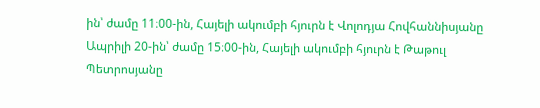ին՝ ժամը 11։00-ին, Հայելի ակումբի հյուրն է Վոլոդյա Հովհաննիսյանը Ապրիլի 20-ին՝ ժամը 15։00-ին, Հայելի ակումբի հյուրն է Թաթուլ Պետրոսյանը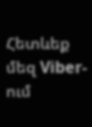Հետևեք մեզ Viber-ում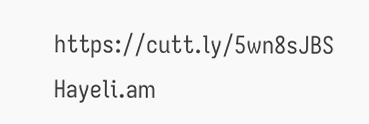https://cutt.ly/5wn8sJBS
Hayeli.am